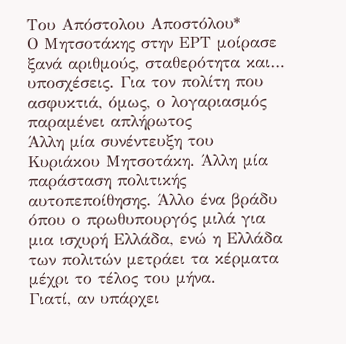Του Απόστολου Αποστόλου*
Ο Μητσοτάκης στην ΕΡΤ μοίρασε ξανά αριθμούς, σταθερότητα και… υποσχέσεις. Για τον πολίτη που ασφυκτιά, όμως, ο λογαριασμός παραμένει απλήρωτος
Άλλη μία συνέντευξη του Κυριάκου Μητσοτάκη. Άλλη μία παράσταση πολιτικής αυτοπεποίθησης. Άλλο ένα βράδυ όπου ο πρωθυπουργός μιλά για μια ισχυρή Ελλάδα, ενώ η Ελλάδα των πολιτών μετράει τα κέρματα μέχρι το τέλος του μήνα.
Γιατί, αν υπάρχει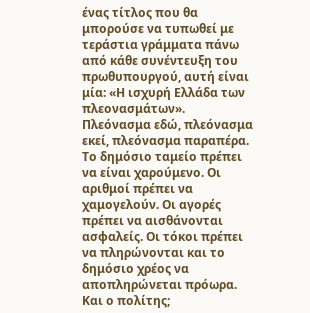ένας τίτλος που θα μπορούσε να τυπωθεί με τεράστια γράμματα πάνω από κάθε συνέντευξη του πρωθυπουργού, αυτή είναι μία: «Η ισχυρή Ελλάδα των πλεονασμάτων».
Πλεόνασμα εδώ, πλεόνασμα εκεί, πλεόνασμα παραπέρα. Το δημόσιο ταμείο πρέπει να είναι χαρούμενο. Οι αριθμοί πρέπει να χαμογελούν. Οι αγορές πρέπει να αισθάνονται ασφαλείς. Οι τόκοι πρέπει να πληρώνονται και το δημόσιο χρέος να αποπληρώνεται πρόωρα.
Και ο πολίτης;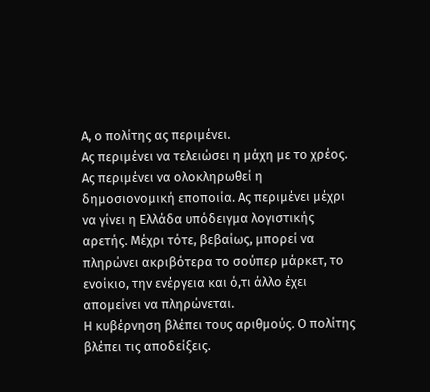Α, ο πολίτης ας περιμένει.
Ας περιμένει να τελειώσει η μάχη με το χρέος. Ας περιμένει να ολοκληρωθεί η δημοσιονομική εποποιία. Ας περιμένει μέχρι να γίνει η Ελλάδα υπόδειγμα λογιστικής αρετής. Μέχρι τότε, βεβαίως, μπορεί να πληρώνει ακριβότερα το σούπερ μάρκετ, το ενοίκιο, την ενέργεια και ό,τι άλλο έχει απομείνει να πληρώνεται.
Η κυβέρνηση βλέπει τους αριθμούς. Ο πολίτης βλέπει τις αποδείξεις.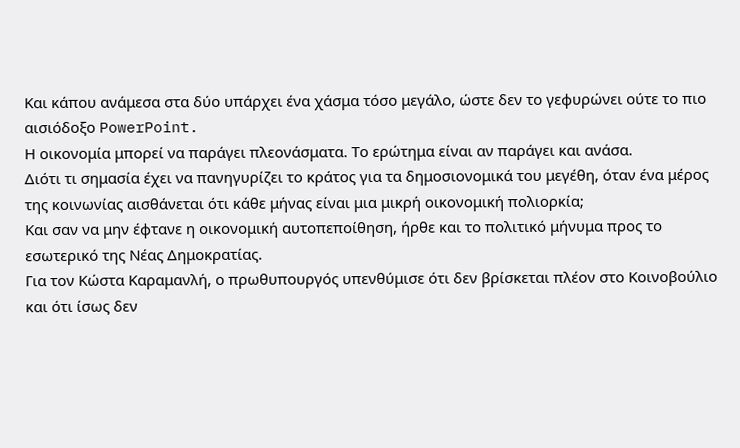Και κάπου ανάμεσα στα δύο υπάρχει ένα χάσμα τόσο μεγάλο, ώστε δεν το γεφυρώνει ούτε το πιο αισιόδοξο PowerPoint.
Η οικονομία μπορεί να παράγει πλεονάσματα. Το ερώτημα είναι αν παράγει και ανάσα.
Διότι τι σημασία έχει να πανηγυρίζει το κράτος για τα δημοσιονομικά του μεγέθη, όταν ένα μέρος της κοινωνίας αισθάνεται ότι κάθε μήνας είναι μια μικρή οικονομική πολιορκία;
Και σαν να μην έφτανε η οικονομική αυτοπεποίθηση, ήρθε και το πολιτικό μήνυμα προς το εσωτερικό της Νέας Δημοκρατίας.
Για τον Κώστα Καραμανλή, ο πρωθυπουργός υπενθύμισε ότι δεν βρίσκεται πλέον στο Κοινοβούλιο και ότι ίσως δεν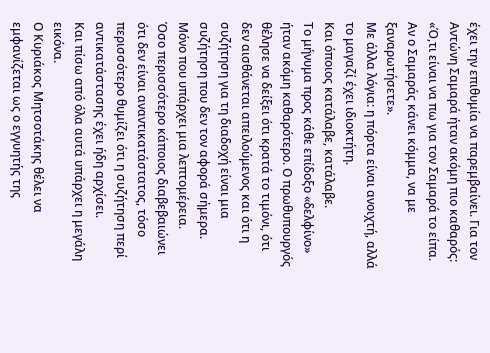έχει την επιθυμία να παρεμβαίνει. Για τον Αντώνη Σαμαρά ήταν ακόμη πιο καθαρός: «Ό,τι είναι να πω για τον Σαμαρά το είπα. Αν ο Σαμαράς κάνει κόμμα, να με ξαναρωτήσετε».
Με άλλα λόγια: η πόρτα είναι ανοιχτή, αλλά το μαγαζί έχει ιδιοκτήτη.
Και όποιος κατάλαβε, κατάλαβε.
Το μήνυμα προς κάθε επίδοξο «δελφίνο» ήταν ακόμη καθαρότερο. Ο πρωθυπουργός θέλησε να δείξει ότι κρατά το τιμόνι, ότι δεν αισθάνεται απειλούμενος και ότι η συζήτηση για τη διαδοχή είναι μια συζήτηση που δεν τον αφορά σήμερα.
Μόνο που υπάρχει μια λεπτομέρεια.
Όσο περισσότερο κάποιος διαβεβαιώνει ότι δεν είναι αναντικατάστατος, τόσο περισσότερο θυμίζει ότι η συζήτηση περί αντικατάστασης έχει ήδη αρχίσει.
Και πίσω από όλα αυτά υπάρχει η μεγάλη εικόνα.
Ο Κυριάκος Μητσοτάκης θέλει να εμφανίζεται ως ο εγγυητής της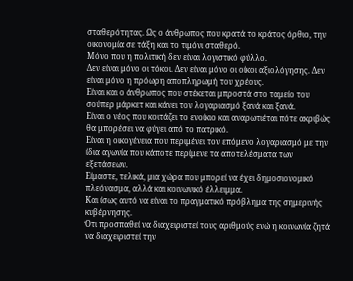σταθερότητας. Ως ο άνθρωπος που κρατά το κράτος όρθιο, την οικονομία σε τάξη και το τιμόνι σταθερό.
Μόνο που η πολιτική δεν είναι λογιστικό φύλλο.
Δεν είναι μόνο οι τόκοι. Δεν είναι μόνο οι οίκοι αξιολόγησης. Δεν είναι μόνο η πρόωρη αποπληρωμή του χρέους.
Είναι και ο άνθρωπος που στέκεται μπροστά στο ταμείο του σούπερ μάρκετ και κάνει τον λογαριασμό ξανά και ξανά.
Είναι ο νέος που κοιτάζει το ενοίκιο και αναρωτιέται πότε ακριβώς θα μπορέσει να φύγει από το πατρικό.
Είναι η οικογένεια που περιμένει τον επόμενο λογαριασμό με την ίδια αγωνία που κάποτε περίμενε τα αποτελέσματα των εξετάσεων.
Είμαστε, τελικά, μια χώρα που μπορεί να έχει δημοσιονομικό πλεόνασμα, αλλά και κοινωνικό έλλειμμα.
Και ίσως αυτό να είναι το πραγματικό πρόβλημα της σημερινής κυβέρνησης.
Ότι προσπαθεί να διαχειριστεί τους αριθμούς ενώ η κοινωνία ζητά να διαχειριστεί την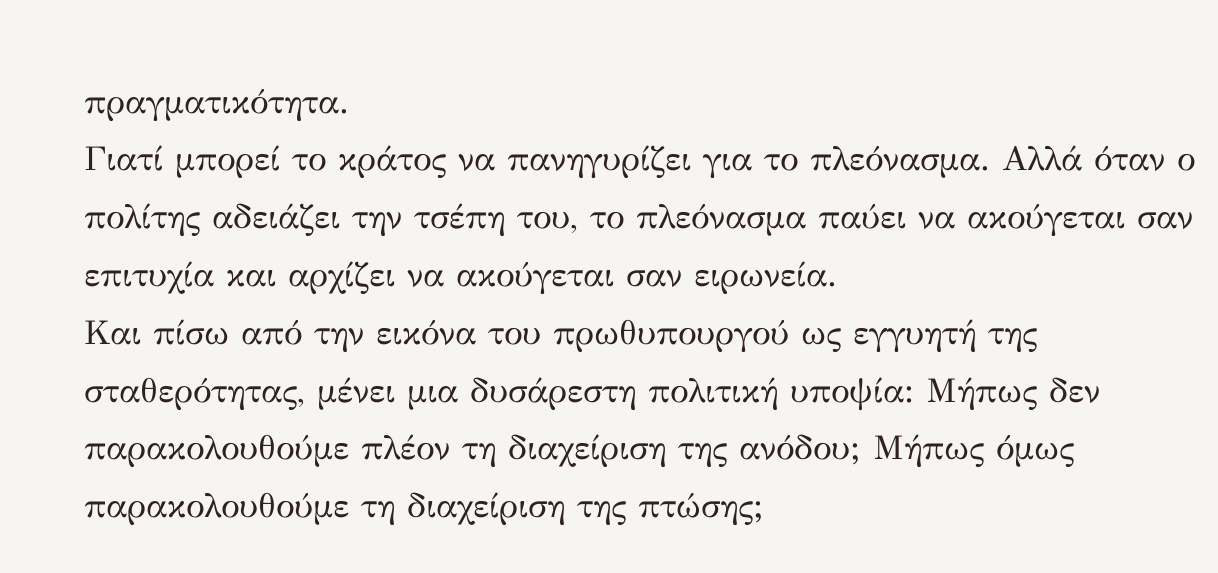πραγματικότητα.
Γιατί μπορεί το κράτος να πανηγυρίζει για το πλεόνασμα. Αλλά όταν ο πολίτης αδειάζει την τσέπη του, το πλεόνασμα παύει να ακούγεται σαν επιτυχία και αρχίζει να ακούγεται σαν ειρωνεία.
Και πίσω από την εικόνα του πρωθυπουργού ως εγγυητή της σταθερότητας, μένει μια δυσάρεστη πολιτική υποψία: Μήπως δεν παρακολουθούμε πλέον τη διαχείριση της ανόδου; Μήπως όμως παρακολουθούμε τη διαχείριση της πτώσης;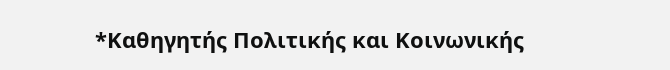*Καθηγητής Πολιτικής και Κοινωνικής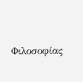Φιλοσοφίας